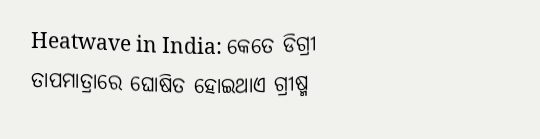Heatwave in India: କେତେ ଡିଗ୍ରୀ ତାପମାତ୍ରାରେ ଘୋଷିତ ହୋଇଥାଏ ଗ୍ରୀଷ୍ମ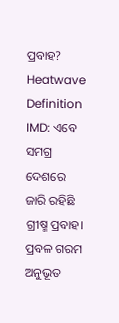ପ୍ରବାହ?
Heatwave Definition IMD: ଏବେ ସମଗ୍ର ଦେଶରେ ଜାରି ରହିଛି ଗ୍ରୀଷ୍ମ ପ୍ରବାହ। ପ୍ରବଳ ଗରମ ଅନୁଭୂତ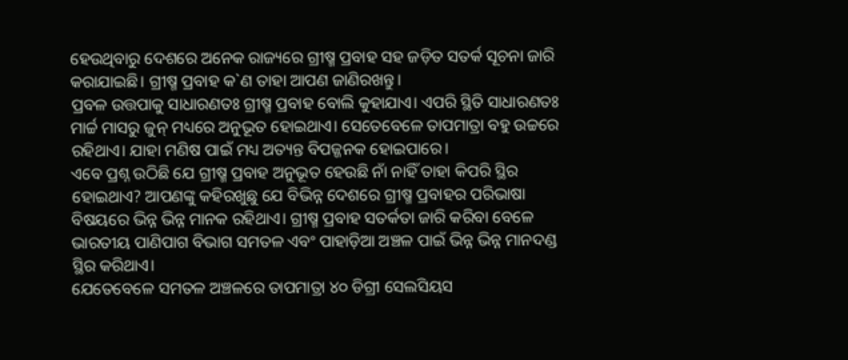ହେଉଥିବାରୁ ଦେଶରେ ଅନେକ ରାଜ୍ୟରେ ଗ୍ରୀଷ୍ମ ପ୍ରବାହ ସହ ଜଡ଼ିତ ସତର୍କ ସୂଚନା ଜାରି କରାଯାଇଛି। ଗ୍ରୀଷ୍ମ ପ୍ରବାହ କ`ଣ ତାହା ଆପଣ ଜାଣିରଖନ୍ତୁ।
ପ୍ରବଳ ଉତ୍ତପାକୁ ସାଧାରଣତଃ ଗ୍ରୀଷ୍ମ ପ୍ରବାହ ବୋଲି କୁହାଯାଏ। ଏପରି ସ୍ଥିତି ସାଧାରଣତଃ ମାର୍ଚ୍ଚ ମାସରୁ ଜୁନ୍ ମଧ୍ୟରେ ଅନୁଭୂତ ହୋଇଥାଏ। ସେତେବେଳେ ତାପମାତ୍ରା ବହୁ ଉଚ୍ଚରେ ରହିଥାଏ। ଯାହା ମଣିଷ ପାଇଁ ମଧ୍ୟ ଅତ୍ୟନ୍ତ ବିପଜ୍ଜନକ ହୋଇପାରେ।
ଏବେ ପ୍ରଶ୍ନ ଉଠିଛି ଯେ ଗ୍ରୀଷ୍ମ ପ୍ରବାହ ଅନୁଭୂତ ହେଉଛି ନାଁ ନାହିଁ ତାହା କିପରି ସ୍ଥିର ହୋଇଥାଏ? ଆପଣଙ୍କୁ କହିରଖୁଛୁ ଯେ ବିଭିନ୍ନ ଦେଶରେ ଗ୍ରୀଷ୍ମ ପ୍ରବାହର ପରିଭାଷା ବିଷୟରେ ଭିନ୍ନ ଭିନ୍ନ ମାନକ ରହିଥାଏ। ଗ୍ରୀଷ୍ମ ପ୍ରବାହ ସତର୍କତା ଜାରି କରିବା ବେଳେ ଭାରତୀୟ ପାଣିପାଗ ବିଭାଗ ସମତଳ ଏବଂ ପାହାଡ଼ିଆ ଅଞ୍ଚଳ ପାଇଁ ଭିନ୍ନ ଭିନ୍ନ ମାନଦଣ୍ଡ ସ୍ଥିର କରିଥାଏ।
ଯେତେବେଳେ ସମତଳ ଅଞ୍ଚଳରେ ତାପମାତ୍ରା ୪୦ ଡିଗ୍ରୀ ସେଲସିୟସ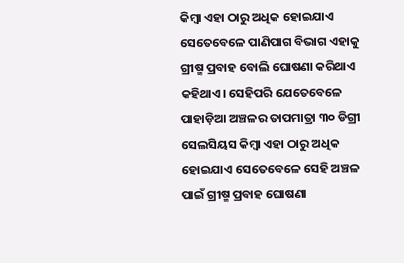କିମ୍ବା ଏହା ଠାରୁ ଅଧିକ ହୋଇଯାଏ ସେତେବେଳେ ପାଣିପାଗ ବିଭାଗ ଏହାକୁ ଗ୍ରୀଷ୍ମ ପ୍ରବାହ ବୋଲି ଘୋଷଣା କରିଥାଏ କହିଥାଏ। ସେହିପରି ଯେତେବେଳେ ପାହାଡ଼ିଆ ଅଞ୍ଚଳର ତାପମାତ୍ରା ୩୦ ଡିଗ୍ରୀ ସେଲସିୟସ କିମ୍ବା ଏହା ଠାରୁ ଅଧିକ ହୋଇଯାଏ ସେତେବେଳେ ସେହି ଅଞ୍ଚଳ ପାଇଁ ଗ୍ରୀଷ୍ମ ପ୍ରବାହ ଘୋଷଣା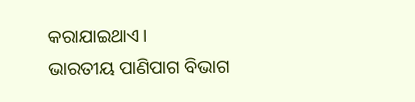କରାଯାଇଥାଏ।
ଭାରତୀୟ ପାଣିପାଗ ବିଭାଗ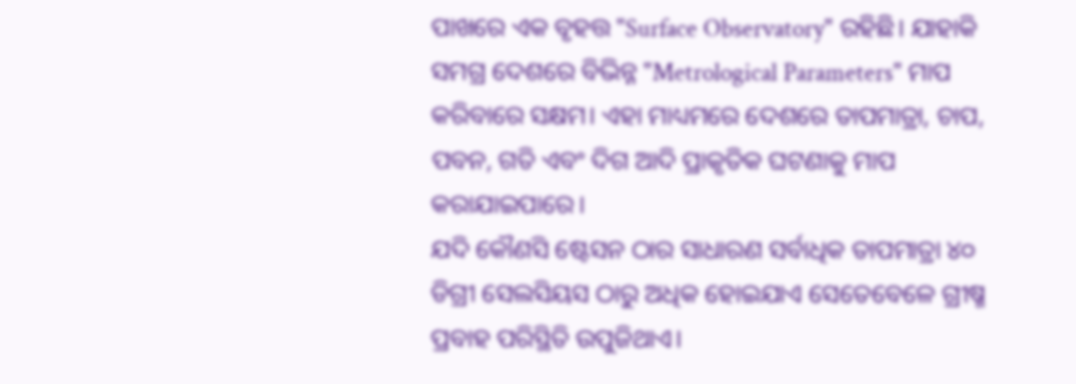ପାଖରେ ଏକ ବୃହତ୍ତ "Surface Observatory" ରହିଛି। ଯାହାକି ସମଗ୍ର ଦେଶରେ ବିଭିନ୍ନ "Metrological Parameters" ମାପ କରିବାରେ ସକ୍ଷମ। ଏହା ମାଧ୍ୟମରେ ଦେଶରେ ତାପମାତ୍ରା, ଚାପ, ପବନ, ଗତି ଏବଂ ଦିଗ ଆଦି ପ୍ରାକୃତିକ ଘଟଣାକୁ ମାପ କରାଯାଇପାରେ।
ଯଦି କୌଣସି ଷ୍ଟେସନ ଠାର ସାଧାରଣ ସର୍ବାଧିକ ତାପମାତ୍ରା ୪୦ ଡିଗ୍ରୀ ସେଲସିୟସ ଠାରୁ ଅଧିକ ହୋଇଯାଏ ସେତେବେଳେ ଗ୍ରୀଷ୍ମ ପ୍ରବାହ ପରିସ୍ଥିତି ଉପୁଜିଥାଏ।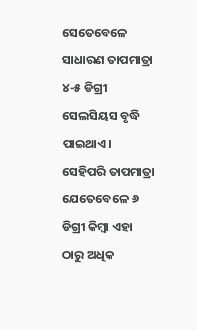ସେତେବେଳେ ସାଧାରଣ ତାପମାତ୍ରା ୪-୫ ଡିଗ୍ରୀ ସେଲସିୟସ ବୃଦ୍ଧି ପାଇଥାଏ। ସେହିପରି ତାପମାତ୍ରା ଯେତେବେଳେ ୬ ଡିଗ୍ରୀ କିମ୍ବା ଏହା ଠାରୁ ଅଧିକ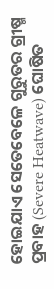ହୋଇଯାଏ ସେତେବେଳେ ଗୁରୁତର ଗ୍ରୀଷ୍ମ ପ୍ରବାହ (Severe Heatwave) ଘୋଷିତ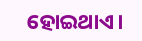ହୋଇଥାଏ।